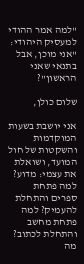"למה אמר ההודי למעסיק היהודי: "אני מוכן, אבל בתנאי שאני הראשון"?

שלום כולן,

אני יושבת בשעות המוקדמות והשקטות של חול המועד, ושואלת את עצמי: מדוע?
למה פתחת ספרים והתחלת להעמיק? למה פתחת מחשב והתחלת לכתוב?
מה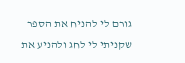גורם לי להניח את הספר שקניתי לי לחג ולהניע את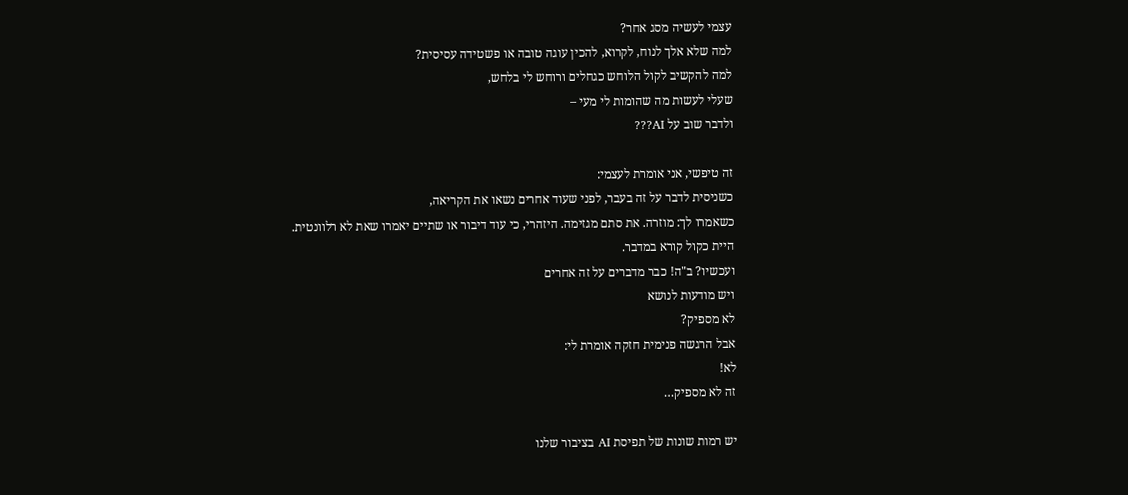עצמי לעשיה מסג אחר?
למה שלא אלך לנוח, לקרוא, להכין עוגה טובה או פשטידה עסיסית?
למה להקשיב לקול הלוחש כגחלים ורוחש לי בלחש,
שעלי לעשות מה שהומות לי מעי –
ולדבר שוב על AI???

זה טיפשי, אני אומרת לעצמי:
כשניסית לדבר על זה בעבר, לפני שעוד אחרים נשאו את הקריאה,
כשאמרו לך: מוזרה. את סתם מגזימה. היזהרי, כי עוד דיבור או שתיים יאמרו שאת לא רלוונטית.
היית כקול קורא במדבר.
ועכשיו? ב"ה! כבר מדברים על זה אחרים
ויש מודעות לנושא
לא מספיק?
אבל הרגשה פנימית חזקה אומרת לי:
לא!
זה לא מספיק…

יש רמות שונות של תפיסת AI בציבור שלנו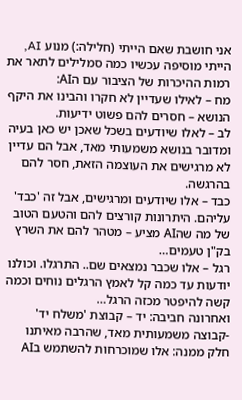אני חושבת שאם הייתי (חלילה:) מנוע AI, הייתי מוסיפה עכשיו כמה סמלילים לתאר את רמות ההיכרות של הציבור עם הAI:
מח – לאילו שעדיין לא חקרו והבינו את היקף הנושא – חסרים להם פשוט ידיעות.
לב – לאלו שיודעים בשכל שאכן יש כאן בעיה ומדובר בנושא משמעותי מאד, אבל הם עדיין לא מרגישים את העוצמה הזאת, חסר להם בהרגשה.
כבד – אלו שיודעים ומרגישים, אבל זה 'כבד' עליהם. היתרונות קורצים להם והטעם הטוב של מה שהAI מציע – מטהר להם את השרץ בק"ן טעמים…
רגל – אלו שכבר נמצאים שם.. התרגלו. וכולנו יודעות עד כמה קל לאמץ הרגלים נוחים וכמה קשה להיפטר מכזה הרגל…
ואחרונה חביבה: יד – קבוצת 'משלח יד' -קבוצה משמעותית מאד, שהרבה מאיתנו חלק ממנה: אלו שמוכרחות להשתמש בAI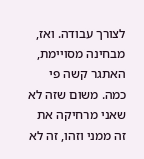לצורך עבודה. ואז, מבחינה מסויימת, האתגר קשה פי כמה. משום שזה לא שאני מרחיקה את זה ממני וזהו, זה לא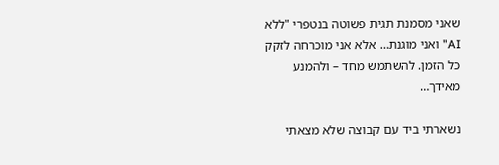שאני מסמנת תגית פשוטה בנטפרי "ללא AI" ואני מוגנת… אלא אני מוכרחה לזקק כל הזמן. להשתמש מחד – ולהמנע מאידך…

נשארתי ביד עם קבוצה שלא מצאתי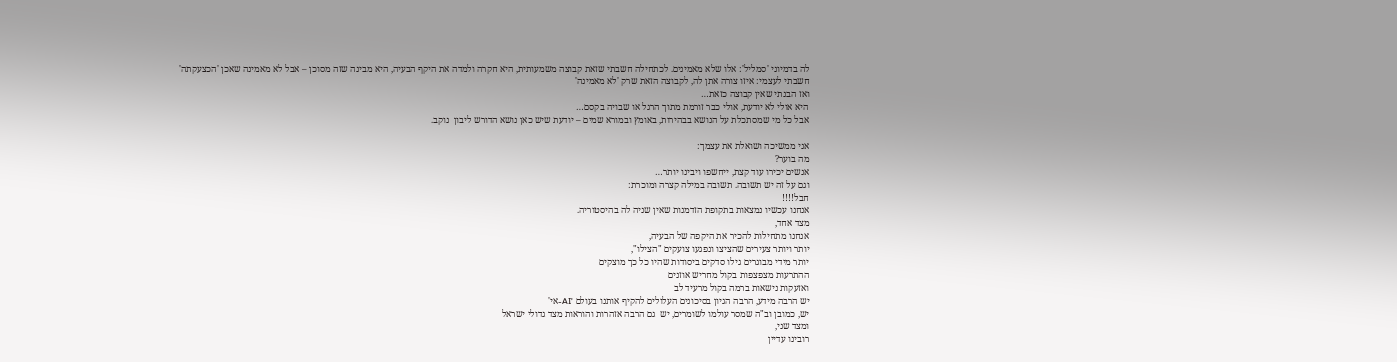לה בדמיוני 'סמליל': אלו שלא מאמינים. לכתחילה חשבתי שזאת קבוצה משמעותית, היא חקרה ולמדה את היקף הבעיה, היא מבינה שזה מסוכן – אבל לא מאמינה שאכן 'הכצעקתה'
חשבתי לעצמי: איזו צורה אתן לה, לקבוצה הזאת שרק 'לא מאמינה'
ואז הבנתי שאין קבוצה כזאת…
היא אולי לא יודעת, אולי כבר זורמת מתוך הרגל או שבויה בקסם…
אבל כל מי שמסתכלת על הנושא בבהירות, באומץ ובמורא שמים – יודעת שיש כאן נושא הדורש ליבון  נוקב.

אני ממשיכה ושואלת את עצמך:
מה בוער?
אנשים יכירו עוד קצת, ייחשפו ויבינו יותר…
וגם על זה יש תשובה. תשובה במילה קצרה ומוכרת:
חבל!!!!
אנחנו עכשיו נמצאות בתקופת הזדמנות שאין שניה לה בהיסטוריה.
מצד אחד,
אנחנו מתחילות להכיר את היקפה של הבעיה,
יותר ויותר צעירים שהציצו ונפגעו צועקים "הצילו",
יותר מידי מבוגרים גילו סדקים ביסודות שהיו כל כך מוצקים
ההתרעות מצפצפות בקול מחריש אוזנים
ואזעקות נישאות ברמה בקול מרעיד לב
יש הרבה מידע, הרבה הגיון בסיכונים העלולים להקיף אותנו בעולם 'AI-אי'
יש, כמובן וב"ה שמסר עולמו לשומרים, יש  גם הרבה אזהרות והוראות מצד גדולי ישראל
ומצד שני,
רובינו עדיין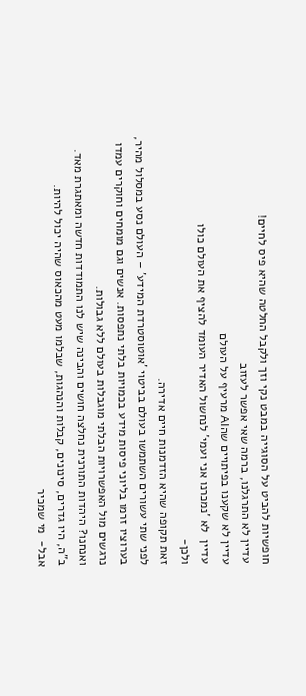חופשיות להביט על הסוגייה במבט נקי וזך ולקבל החלטה שהיא פיס לחיים!
עדיין לא התרגלנו, ברמה שאי אפשר לעזוב
עדיין לא שקענו בפיתויים שהAI מרעיף על העולם
עדיין  לא 'נמכרנו אני ועמי' לנחשול האדיר העומד להציף את העולם כולו
ולכן-
זאת תקופה שהיא הזדמנות חיים אדירה.
לפני שתי עשורים השתמשו בעולם בביטוי 'אוטוסטרדת המידע' – העולם נסע במסלול מהיר, בערוציו זרמו בליוני פיסות מידע בכמויות בלתי נתפסות. אנשים וגם מומחים וחוקרים עמדו נרגשים מול האפשרויות הבלתי מוגבלות בעולם ללא גבולות.
ואנחנו? היהדות התורנית נחלצה חושים והבינה שיש לנו התמודדות חדשה ומאתגרת מאד.
ב"ה, היו גדרים, סינונים, קבלות והנהגות, שבלמו מעט מהכאוס שהיה יכול להיות.
אבל-  מי שמכיר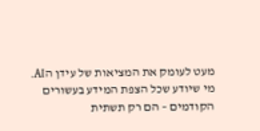מעט לעומק את המציאות של עידן הAI.
מי שיודע שכל הצפת המידע בעשורים הקודמים – הם רק תשתית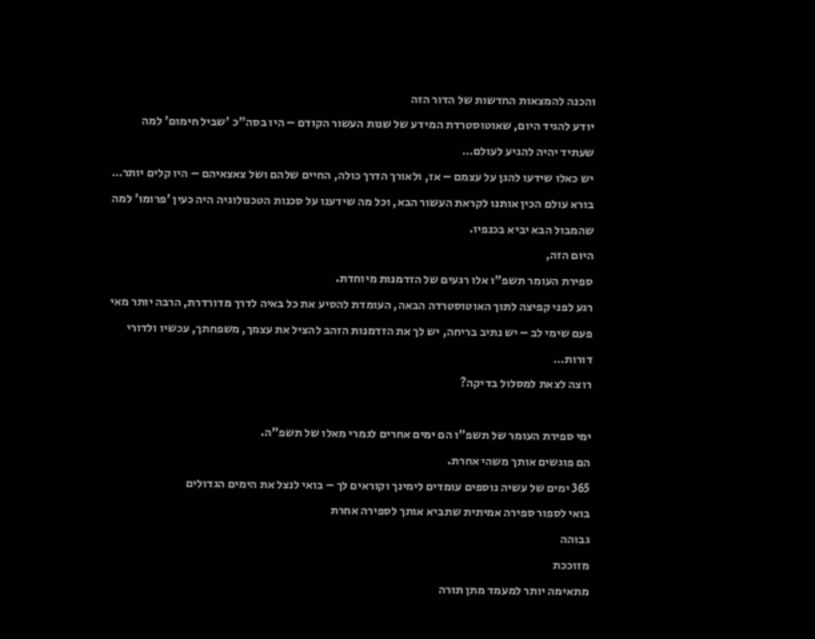והכנה להמצאות החדשות של הדור הזה
יודע להגיד היום, שאוטוסטרדת המידע של שנות העשור הקודם – היו בסה"כ 'שביל חימום' למה שעתיד יהיה להגיע לעולם…
יש כאלו שידעו להגן על עצמם – אז, ולאורך הדרך כולה, החיים שלהם ושל צאצאיהם – היו קלים יותר…
בורא עולם הכין אותנו לקראת העשור הבא, וכל מה שידענו על סכנות הטכנולוגיה היה כעין 'פרומו' למה שהמבול הבא יביא בכנפיו.
היום הזה,
ספירת העומר תשפ"ו אלו רגעים של הזדמנות מיוחדת.
רגע לפני קפיצה לתוך האוטוסטרדה הבאה, העומדת להסיע את כל באיה לדרך מדורדרת, הרבה יותר מאי פעם שימי לב – יש נתיב בריחה, יש לך את הזדמנות הזהב להציל את עצמך, משפחתך, עכשיו ולדורי דורות…
רוצה לצאת למסלול בדיקה?

ימי ספירת העומר של תשפ"ו הם ימים אחרים לגמרי מאלו של תשפ"ה.
הם פוגשים אותך משהי אחרת.
365 ימים של עשיה נוספים עומדים לימינך וקוראים לך – בואי לנצל את הימים הגדולים
בואי לספור ספירה אמיתית שתביא אותך לספירה אחרת
גבוהה
מזוככת
מתאימה יותר למעמד מתן תורה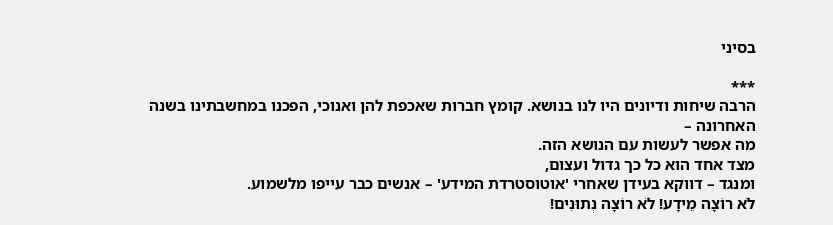בסיני

***
הרבה שיחות ודיונים היו לנו בנושא. קומץ חברות שאכפת להן ואנוכי, הפכנו במחשבתינו בשנה האחרונה –
מה אפשר לעשות עם הנושא הזה.
מצד אחד הוא כל כך גדול ועצום,
ומנגד – דווקא בעידן שאחרי 'אוטוסטרדת המידע' – אנשים כבר עייפו מלשמוע.
לֹא רוֹצָה מֵידָע! לֹא רוֹצָה נְתוּנִים!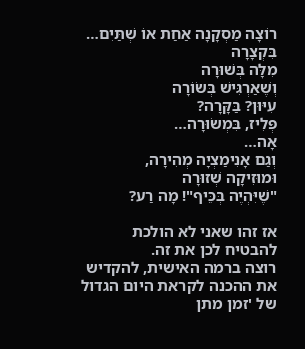רוֹצָה מַסְקָנָה אַחַת אוֹ שְׁתַּיִם…
בִּקְצָרָה
מִלָּה בְּשׁוּרָה
וְשֶׁאַרְגִּישׁ בְּשׂוֹרָה
עִיּוּן? בַּקָּרָה?
פְּלִיז, בִּמְשׂוּרָה…
אָה…
וְגַם אָנִימַצְיָה מְהִירָה,
וּמוּזִיקָה שְׁזוּרָה
"שֶׁיִּהְיֶה בְּכֵּיף"! מָה רַע?

אז זהו שאני לא הולכת להבטיח לכן את זה.
רוצה ברמה האישית, להקדיש את ההכנה לקראת היום הגדול של 'זמן מתן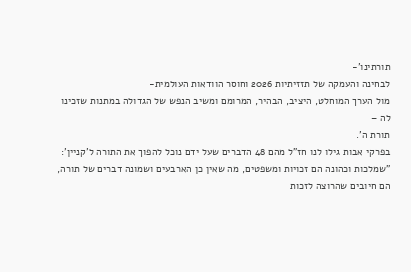תורתינו'-
לבחינה והעמקה של תזזיתיות 2026 וחוסר הוודאות העולמית-
מול הערך המוחלט, היציב, הבהיר, המרומם ומשיב הנפש של הגדולה במתנות שזכינו לה –
תורת ה'.
בפרקי אבות גילו לנו חז"ל מהם 48 הדברים שעל ידם נוכל להפוך את התורה ל'קניין':
"שמלכות וכהונה הם זכויות ומשפטים, מה שאין כן הארבעים ושמונה דברים של תורה,
הם חיובים שהרוצה לזכות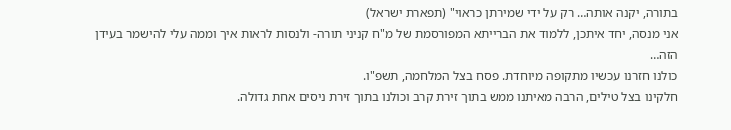בתורה, יקנה אותה… רק על ידי שמירתן כראוי" (תפארת ישראל)
אני מנסה, יחד איתכן, ללמוד את הברייתא המפורסמת של מ"ח קניני תורה- ולנסות לראות איך וממה עלי להישמר בעידן הזה…
כולנו חזרנו עכשיו מתקופה מיוחדת. פסח בצל המלחמה, תשפ"ו.
חלקינו בצל טילים, הרבה מאיתנו ממש בתוך זירת קרב וכולנו בתוך זירת ניסים אחת גדולה.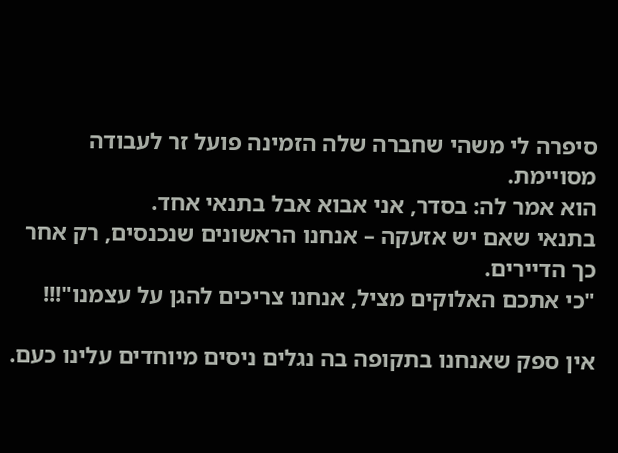סיפרה לי משהי שחברה שלה הזמינה פועל זר לעבודה מסויימת.
הוא אמר לה: בסדר, אני אבוא אבל בתנאי אחד.
בתנאי שאם יש אזעקה – אנחנו הראשונים שנכנסים, רק אחר כך הדיירים.
"כי אתכם האלוקים מציל, אנחנו צריכים להגן על עצמנו"!!!

אין ספק שאנחנו בתקופה בה נגלים ניסים מיוחדים עלינו כעם.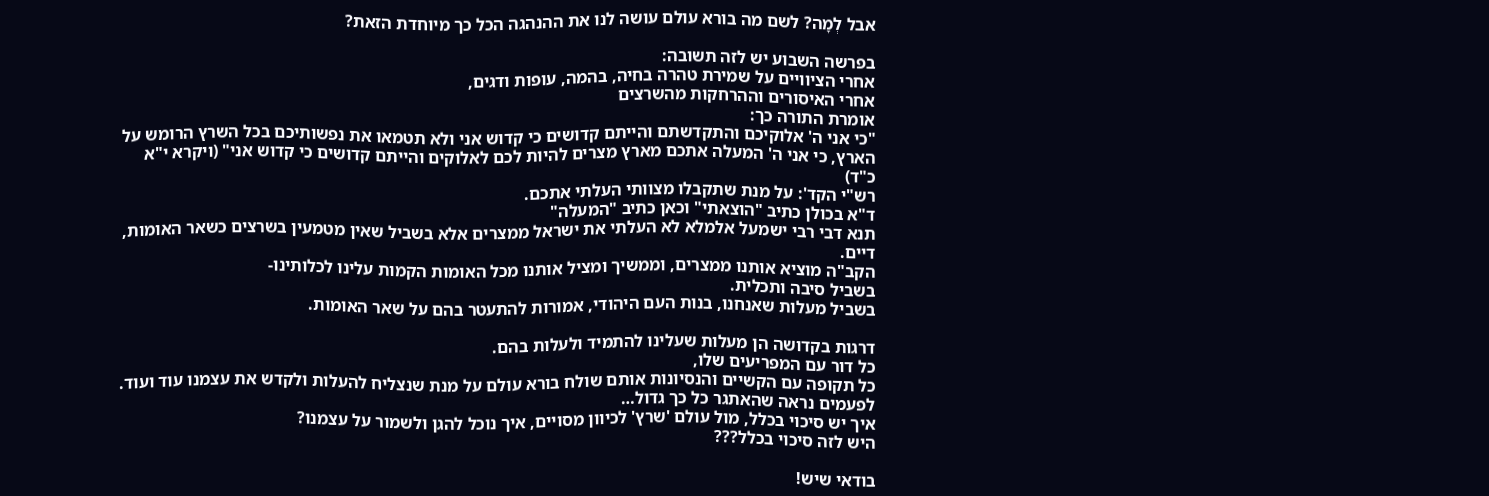אבל לְמָה? לשם מה בורא עולם עושה לנו את ההנהגה הכל כך מיוחדת הזאת?

בפרשה השבוע יש לזה תשובה:
אחרי הציוויים על שמירת טהרה בחיה, בהמה, עופות ודגים,
אחרי האיסורים וההרחקות מהשרצים
אומרת התורה כך:
"כי אני ה' אלוקיכם והתקדשתם והייתם קדושים כי קדוש אני ולא תטמאו את נפשותיכם בכל השרץ הרומש על הארץ, כי אני ה' המעלה אתכם מארץ מצרים להיות לכם לאלוקים והייתם קדושים כי קדוש אני" (ויקרא י"א כ"ד)
רש"י הקד': על מנת שתקבלו מצוותי העלתי אתכם.
ד"א בכולן כתיב "הוצאתי" וכאן כתיב "המעלה"
תנא דבי רבי ישמעל אלמלא לא העלתי את ישראל ממצרים אלא בשביל שאין מטמעין בשרצים כשאר האומות, דיים.
הקב"ה מוציא אותנו ממצרים, וממשיך ומציל אותנו מכל האומות הקמות עלינו לכלותינו-
בשביל סיבה ותכלית.
בשביל מעלות שאנחנו, בנות העם היהודי, אמורות להתעטר בהם על שאר האומות.

דרגות בקדושה הן מעלות שעלינו להתמיד ולעלות בהם.
כל דור עם המפריעים שלו,
כל תקופה עם הקשיים והנסיונות אותם שולח בורא עולם על מנת שנצליח להעלות ולקדש את עצמנו עוד ועוד.
לפעמים נראה שהאתגר כל כך גדול…
איך יש סיכוי בכלל, מול עולם 'שרץ' לכיוון מסויים, איך נוכל להגן ולשמור על עצמנו?
היש לזה סיכוי בכלל???

בודאי שיש!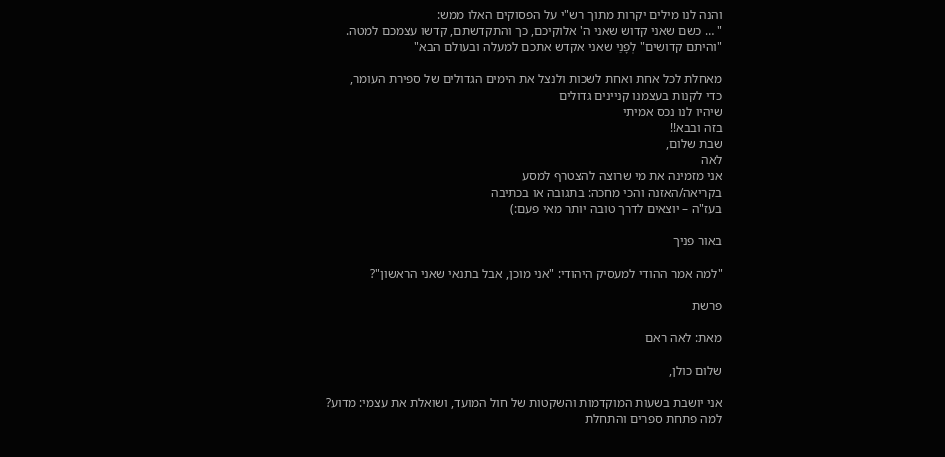והנה לנו מילים יקרות מתוך רש"י על הפסוקים האלו ממש:
" … כשם שאני קדוש שאני ה' אלוקיכם, כך והתקדשתם, קדשו עצמכם למטה.
"והיתם קדושים" לְפָנַי שאני אקדש אתכם למעלה ובעולם הבא"

מאחלת לכל אחת ואחת לשכות ולנצל את הימים הגדולים של ספירת העומר,
כדי לקנות בעצמנו קניינים גדולים
שיהיו לנו נכס אמיתי
בזה ובבא!!
שבת שלום,
לאה
אני מזמינה את מי שרוצה להצטרף למסע
בקריאה/האזנה והכי מחכה: בתגובה או בכתיבה
בעז"ה – יוצאים לדרך טובה יותר מאי פעם:)

באור פניך

"למה אמר ההודי למעסיק היהודי: "אני מוכן, אבל בתנאי שאני הראשון"?

פרשת

מאת: לאה ראם

שלום כולן,

אני יושבת בשעות המוקדמות והשקטות של חול המועד, ושואלת את עצמי: מדוע?
למה פתחת ספרים והתחלת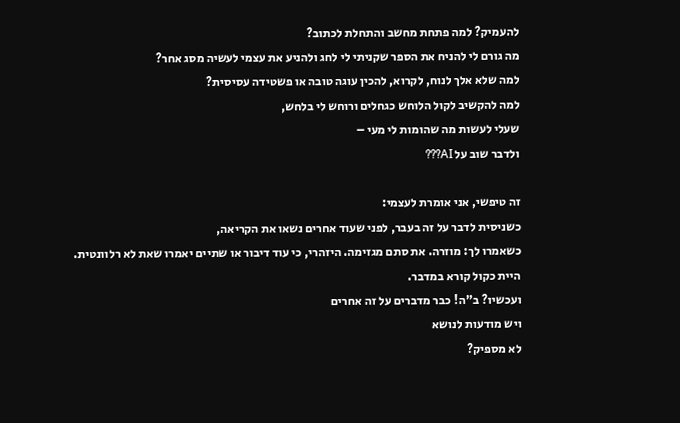להעמיק? למה פתחת מחשב והתחלת לכתוב?
מה גורם לי להניח את הספר שקניתי לי לחג ולהניע את עצמי לעשיה מסג אחר?
למה שלא אלך לנוח, לקרוא, להכין עוגה טובה או פשטידה עסיסית?
למה להקשיב לקול הלוחש כגחלים ורוחש לי בלחש,
שעלי לעשות מה שהומות לי מעי –
ולדבר שוב על AI???

זה טיפשי, אני אומרת לעצמי:
כשניסית לדבר על זה בעבר, לפני שעוד אחרים נשאו את הקריאה,
כשאמרו לך: מוזרה. את סתם מגזימה. היזהרי, כי עוד דיבור או שתיים יאמרו שאת לא רלוונטית.
היית כקול קורא במדבר.
ועכשיו? ב"ה! כבר מדברים על זה אחרים
ויש מודעות לנושא
לא מספיק?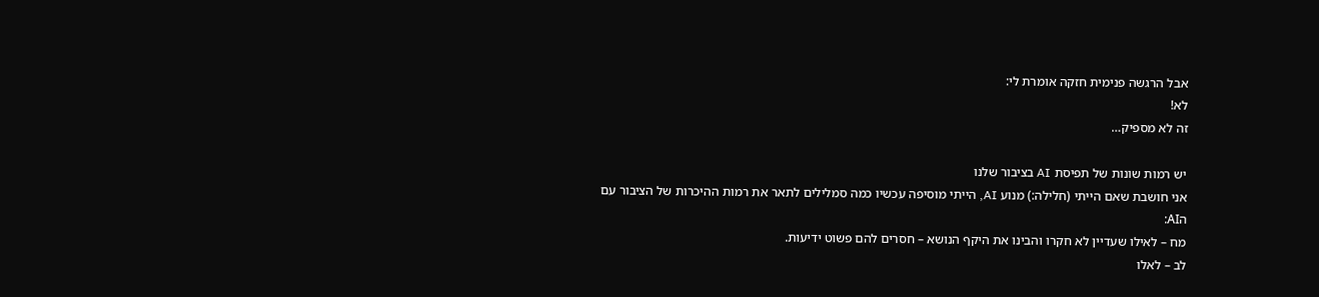אבל הרגשה פנימית חזקה אומרת לי:
לא!
זה לא מספיק…

יש רמות שונות של תפיסת AI בציבור שלנו
אני חושבת שאם הייתי (חלילה:) מנוע AI, הייתי מוסיפה עכשיו כמה סמלילים לתאר את רמות ההיכרות של הציבור עם הAI:
מח – לאילו שעדיין לא חקרו והבינו את היקף הנושא – חסרים להם פשוט ידיעות.
לב – לאלו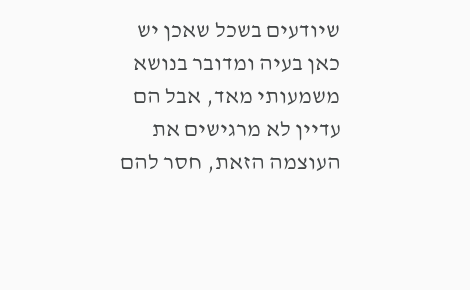שיודעים בשכל שאכן יש כאן בעיה ומדובר בנושא משמעותי מאד, אבל הם עדיין לא מרגישים את העוצמה הזאת, חסר להם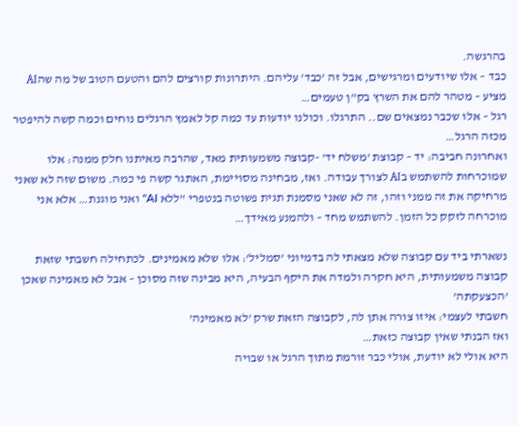בהרגשה.
כבד – אלו שיודעים ומרגישים, אבל זה 'כבד' עליהם. היתרונות קורצים להם והטעם הטוב של מה שהAI מציע – מטהר להם את השרץ בק"ן טעמים…
רגל – אלו שכבר נמצאים שם.. התרגלו. וכולנו יודעות עד כמה קל לאמץ הרגלים נוחים וכמה קשה להיפטר מכזה הרגל…
ואחרונה חביבה: יד – קבוצת 'משלח יד' -קבוצה משמעותית מאד, שהרבה מאיתנו חלק ממנה: אלו שמוכרחות להשתמש בAI לצורך עבודה. ואז, מבחינה מסויימת, האתגר קשה פי כמה. משום שזה לא שאני מרחיקה את זה ממני וזהו, זה לא שאני מסמנת תגית פשוטה בנטפרי "ללא AI" ואני מוגנת… אלא אני מוכרחה לזקק כל הזמן. להשתמש מחד – ולהמנע מאידך…

נשארתי ביד עם קבוצה שלא מצאתי לה בדמיוני 'סמליל': אלו שלא מאמינים. לכתחילה חשבתי שזאת קבוצה משמעותית, היא חקרה ולמדה את היקף הבעיה, היא מבינה שזה מסוכן – אבל לא מאמינה שאכן 'הכצעקתה'
חשבתי לעצמי: איזו צורה אתן לה, לקבוצה הזאת שרק 'לא מאמינה'
ואז הבנתי שאין קבוצה כזאת…
היא אולי לא יודעת, אולי כבר זורמת מתוך הרגל או שבויה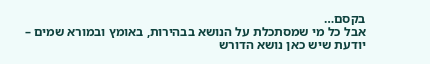בקסם…
אבל כל מי שמסתכלת על הנושא בבהירות, באומץ ובמורא שמים – יודעת שיש כאן נושא הדורש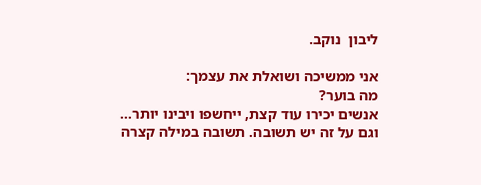ליבון  נוקב.

אני ממשיכה ושואלת את עצמך:
מה בוער?
אנשים יכירו עוד קצת, ייחשפו ויבינו יותר…
וגם על זה יש תשובה. תשובה במילה קצרה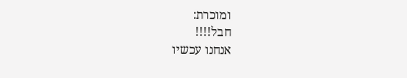ומוכרת:
חבל!!!!
אנחנו עכשיו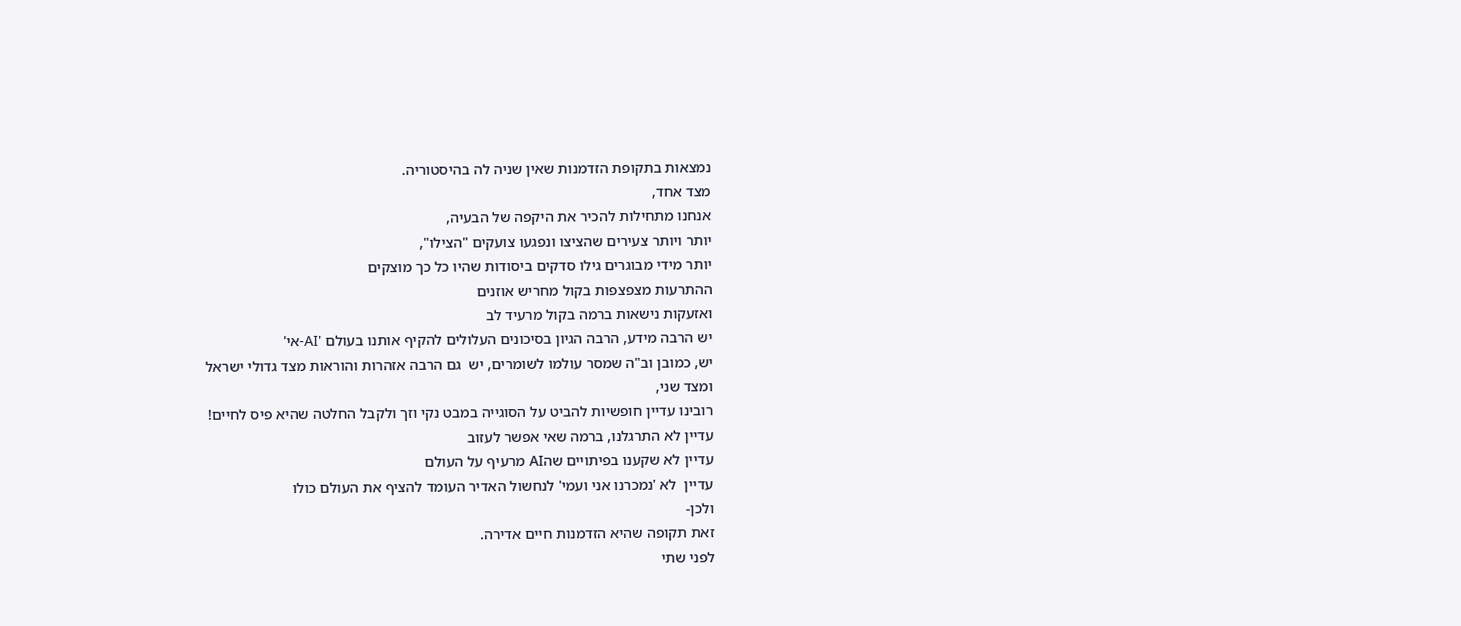נמצאות בתקופת הזדמנות שאין שניה לה בהיסטוריה.
מצד אחד,
אנחנו מתחילות להכיר את היקפה של הבעיה,
יותר ויותר צעירים שהציצו ונפגעו צועקים "הצילו",
יותר מידי מבוגרים גילו סדקים ביסודות שהיו כל כך מוצקים
ההתרעות מצפצפות בקול מחריש אוזנים
ואזעקות נישאות ברמה בקול מרעיד לב
יש הרבה מידע, הרבה הגיון בסיכונים העלולים להקיף אותנו בעולם 'AI-אי'
יש, כמובן וב"ה שמסר עולמו לשומרים, יש  גם הרבה אזהרות והוראות מצד גדולי ישראל
ומצד שני,
רובינו עדיין חופשיות להביט על הסוגייה במבט נקי וזך ולקבל החלטה שהיא פיס לחיים!
עדיין לא התרגלנו, ברמה שאי אפשר לעזוב
עדיין לא שקענו בפיתויים שהAI מרעיף על העולם
עדיין  לא 'נמכרנו אני ועמי' לנחשול האדיר העומד להציף את העולם כולו
ולכן-
זאת תקופה שהיא הזדמנות חיים אדירה.
לפני שתי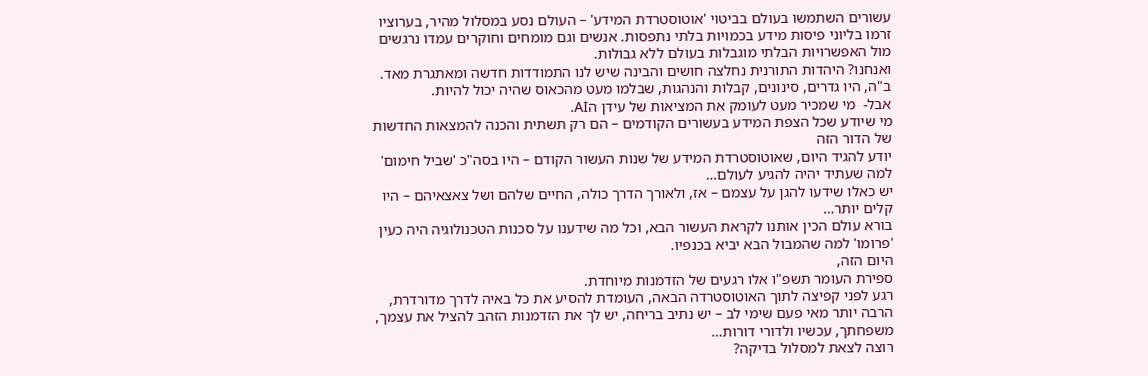עשורים השתמשו בעולם בביטוי 'אוטוסטרדת המידע' – העולם נסע במסלול מהיר, בערוציו זרמו בליוני פיסות מידע בכמויות בלתי נתפסות. אנשים וגם מומחים וחוקרים עמדו נרגשים מול האפשרויות הבלתי מוגבלות בעולם ללא גבולות.
ואנחנו? היהדות התורנית נחלצה חושים והבינה שיש לנו התמודדות חדשה ומאתגרת מאד.
ב"ה, היו גדרים, סינונים, קבלות והנהגות, שבלמו מעט מהכאוס שהיה יכול להיות.
אבל-  מי שמכיר מעט לעומק את המציאות של עידן הAI.
מי שיודע שכל הצפת המידע בעשורים הקודמים – הם רק תשתית והכנה להמצאות החדשות של הדור הזה
יודע להגיד היום, שאוטוסטרדת המידע של שנות העשור הקודם – היו בסה"כ 'שביל חימום' למה שעתיד יהיה להגיע לעולם…
יש כאלו שידעו להגן על עצמם – אז, ולאורך הדרך כולה, החיים שלהם ושל צאצאיהם – היו קלים יותר…
בורא עולם הכין אותנו לקראת העשור הבא, וכל מה שידענו על סכנות הטכנולוגיה היה כעין 'פרומו' למה שהמבול הבא יביא בכנפיו.
היום הזה,
ספירת העומר תשפ"ו אלו רגעים של הזדמנות מיוחדת.
רגע לפני קפיצה לתוך האוטוסטרדה הבאה, העומדת להסיע את כל באיה לדרך מדורדרת, הרבה יותר מאי פעם שימי לב – יש נתיב בריחה, יש לך את הזדמנות הזהב להציל את עצמך, משפחתך, עכשיו ולדורי דורות…
רוצה לצאת למסלול בדיקה?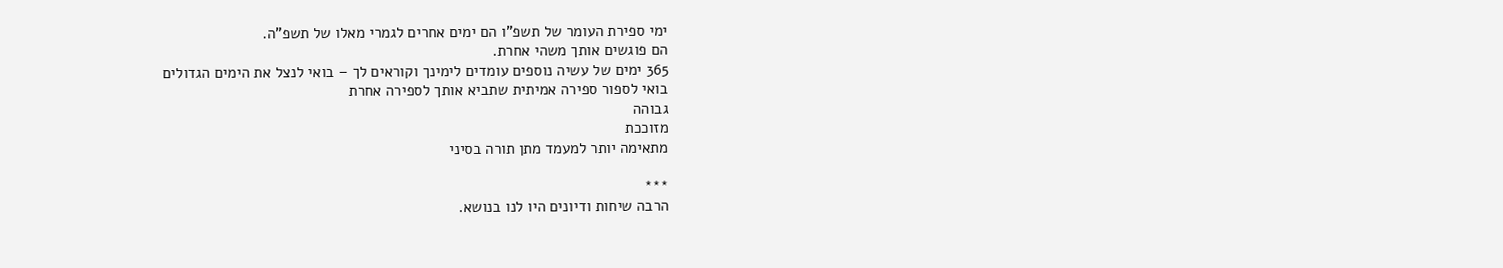ימי ספירת העומר של תשפ"ו הם ימים אחרים לגמרי מאלו של תשפ"ה.
הם פוגשים אותך משהי אחרת.
365 ימים של עשיה נוספים עומדים לימינך וקוראים לך – בואי לנצל את הימים הגדולים
בואי לספור ספירה אמיתית שתביא אותך לספירה אחרת
גבוהה
מזוככת
מתאימה יותר למעמד מתן תורה בסיני

***
הרבה שיחות ודיונים היו לנו בנושא.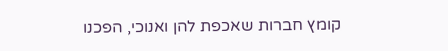קומץ חברות שאכפת להן ואנוכי, הפכנו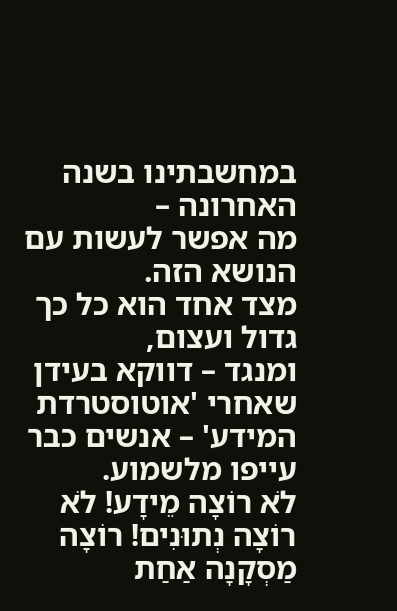במחשבתינו בשנה האחרונה –
מה אפשר לעשות עם הנושא הזה.
מצד אחד הוא כל כך גדול ועצום,
ומנגד – דווקא בעידן שאחרי 'אוטוסטרדת המידע' – אנשים כבר עייפו מלשמוע.
לֹא רוֹצָה מֵידָע! לֹא רוֹצָה נְתוּנִים! רוֹצָה מַסְקָנָה אַחַת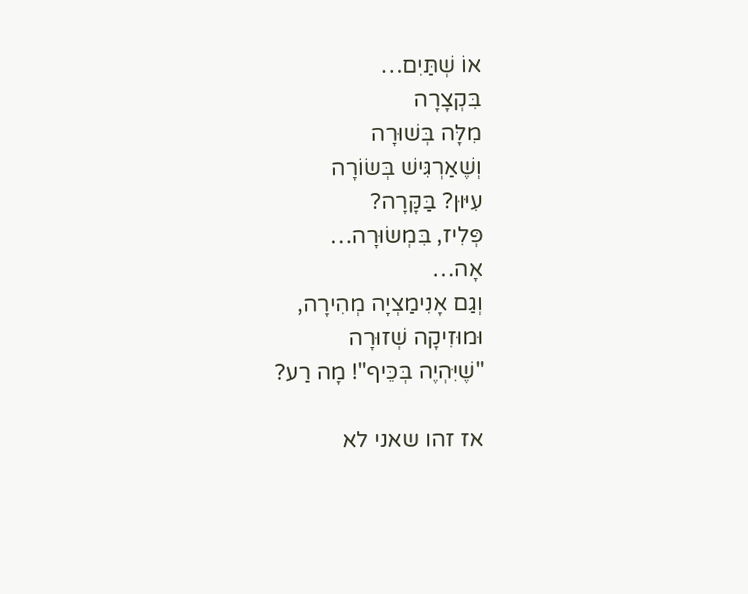אוֹ שְׁתַּיִם…
בִּקְצָרָה
מִלָּה בְּשׁוּרָה
וְשֶׁאַרְגִּישׁ בְּשׂוֹרָה
עִיּוּן? בַּקָּרָה?
פְּלִיז, בִּמְשׂוּרָה…
אָה…
וְגַם אָנִימַצְיָה מְהִירָה,
וּמוּזִיקָה שְׁזוּרָה
"שֶׁיִּהְיֶה בְּכֵּיף"! מָה רַע?

אז זהו שאני לא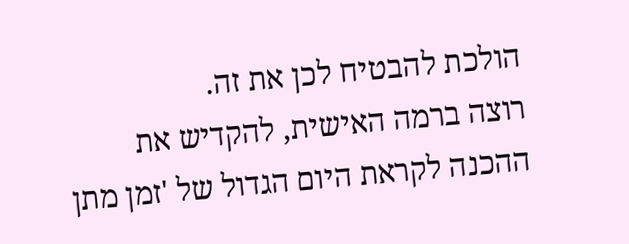הולכת להבטיח לכן את זה.
רוצה ברמה האישית, להקדיש את ההכנה לקראת היום הגדול של 'זמן מתן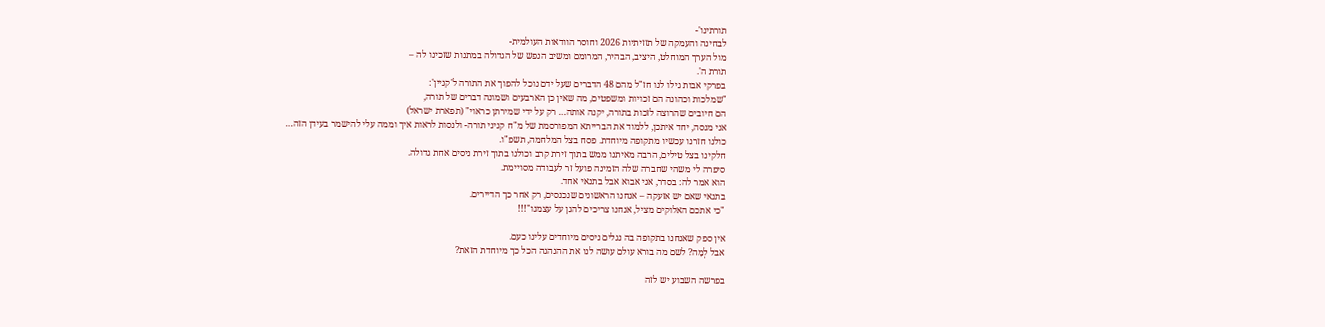תורתינו'-
לבחינה והעמקה של תזזיתיות 2026 וחוסר הוודאות העולמית-
מול הערך המוחלט, היציב, הבהיר, המרומם ומשיב הנפש של הגדולה במתנות שזכינו לה –
תורת ה'.
בפרקי אבות גילו לנו חז"ל מהם 48 הדברים שעל ידם נוכל להפוך את התורה ל'קניין':
"שמלכות וכהונה הם זכויות ומשפטים, מה שאין כן הארבעים ושמונה דברים של תורה,
הם חיובים שהרוצה לזכות בתורה, יקנה אותה… רק על ידי שמירתן כראוי" (תפארת ישראל)
אני מנסה, יחד איתכן, ללמוד את הברייתא המפורסמת של מ"ח קניני תורה- ולנסות לראות איך וממה עלי להישמר בעידן הזה…
כולנו חזרנו עכשיו מתקופה מיוחדת. פסח בצל המלחמה, תשפ"ו.
חלקינו בצל טילים, הרבה מאיתנו ממש בתוך זירת קרב וכולנו בתוך זירת ניסים אחת גדולה.
סיפרה לי משהי שחברה שלה הזמינה פועל זר לעבודה מסויימת.
הוא אמר לה: בסדר, אני אבוא אבל בתנאי אחד.
בתנאי שאם יש אזעקה – אנחנו הראשונים שנכנסים, רק אחר כך הדיירים.
"כי אתכם האלוקים מציל, אנחנו צריכים להגן על עצמנו"!!!

אין ספק שאנחנו בתקופה בה נגלים ניסים מיוחדים עלינו כעם.
אבל לְמָה? לשם מה בורא עולם עושה לנו את ההנהגה הכל כך מיוחדת הזאת?

בפרשה השבוע יש לזה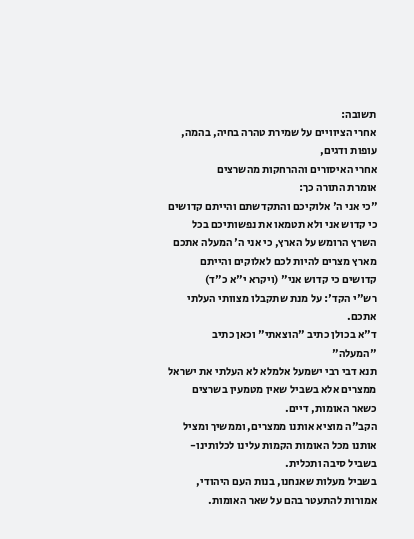תשובה:
אחרי הציוויים על שמירת טהרה בחיה, בהמה, עופות ודגים,
אחרי האיסורים וההרחקות מהשרצים
אומרת התורה כך:
"כי אני ה' אלוקיכם והתקדשתם והייתם קדושים כי קדוש אני ולא תטמאו את נפשותיכם בכל השרץ הרומש על הארץ, כי אני ה' המעלה אתכם מארץ מצרים להיות לכם לאלוקים והייתם קדושים כי קדוש אני" (ויקרא י"א כ"ד)
רש"י הקד': על מנת שתקבלו מצוותי העלתי אתכם.
ד"א בכולן כתיב "הוצאתי" וכאן כתיב "המעלה"
תנא דבי רבי ישמעל אלמלא לא העלתי את ישראל ממצרים אלא בשביל שאין מטמעין בשרצים כשאר האומות, דיים.
הקב"ה מוציא אותנו ממצרים, וממשיך ומציל אותנו מכל האומות הקמות עלינו לכלותינו-
בשביל סיבה ותכלית.
בשביל מעלות שאנחנו, בנות העם היהודי, אמורות להתעטר בהם על שאר האומות.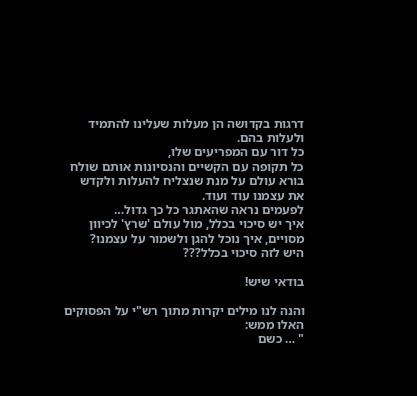דרגות בקדושה הן מעלות שעלינו להתמיד ולעלות בהם.
כל דור עם המפריעים שלו,
כל תקופה עם הקשיים והנסיונות אותם שולח בורא עולם על מנת שנצליח להעלות ולקדש את עצמנו עוד ועוד.
לפעמים נראה שהאתגר כל כך גדול…
איך יש סיכוי בכלל, מול עולם 'שרץ' לכיוון מסויים, איך נוכל להגן ולשמור על עצמנו?
היש לזה סיכוי בכלל???

בודאי שיש!

והנה לנו מילים יקרות מתוך רש"י על הפסוקים האלו ממש:
" … כשם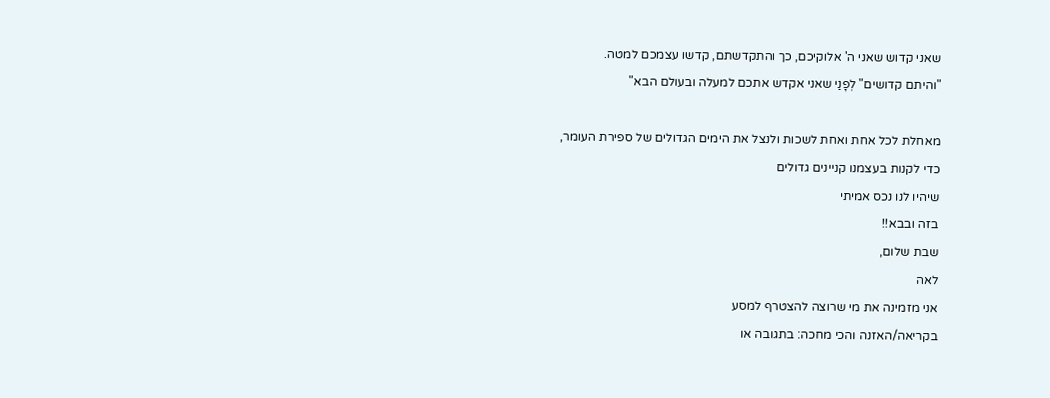שאני קדוש שאני ה' אלוקיכם, כך והתקדשתם, קדשו עצמכם למטה.
"והיתם קדושים" לְפָנַי שאני אקדש אתכם למעלה ובעולם הבא"

מאחלת לכל אחת ואחת לשכות ולנצל את הימים הגדולים של ספירת העומר,
כדי לקנות בעצמנו קניינים גדולים
שיהיו לנו נכס אמיתי
בזה ובבא!!
שבת שלום,
לאה
אני מזמינה את מי שרוצה להצטרף למסע
בקריאה/האזנה והכי מחכה: בתגובה או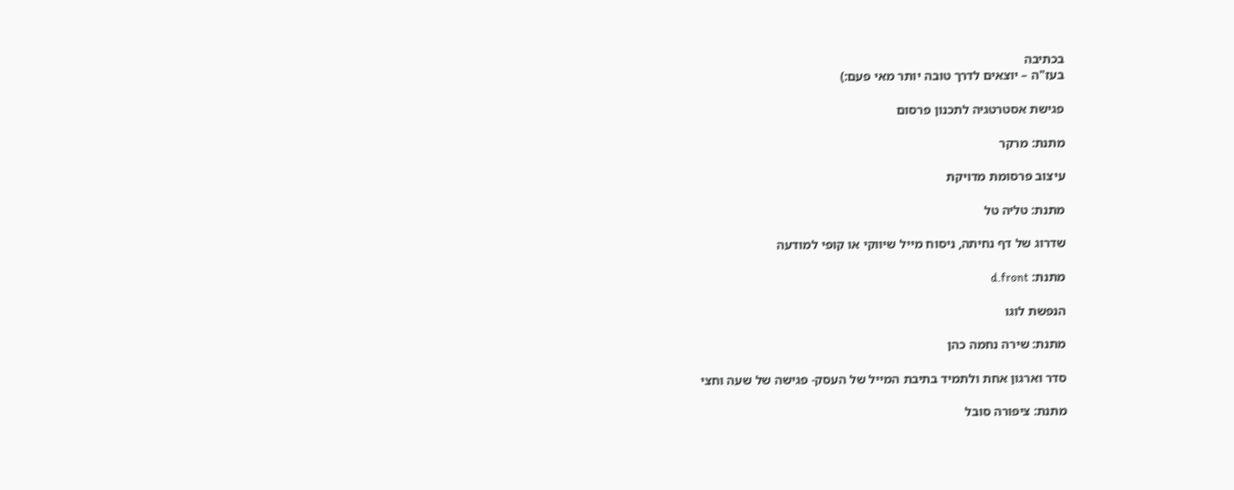בכתיבה
בעז"ה – יוצאים לדרך טובה יותר מאי פעם:)

פגישת אסטרטגיה לתכנון פרסום

מתנת: מרקר

עיצוב פרסומת מדויקת

מתנת: טליה טל

שדרוג של דף נחיתה, ניסוח מייל שיווקי או קופי למודעה

מתנת: d.front

הנפשת לוגו

מתנת: שירה נחמה כהן

סדר וארגון אחת ולתמיד בתיבת המייל של העסק- פגישה של שעה וחצי

מתנת: ציפורה סובל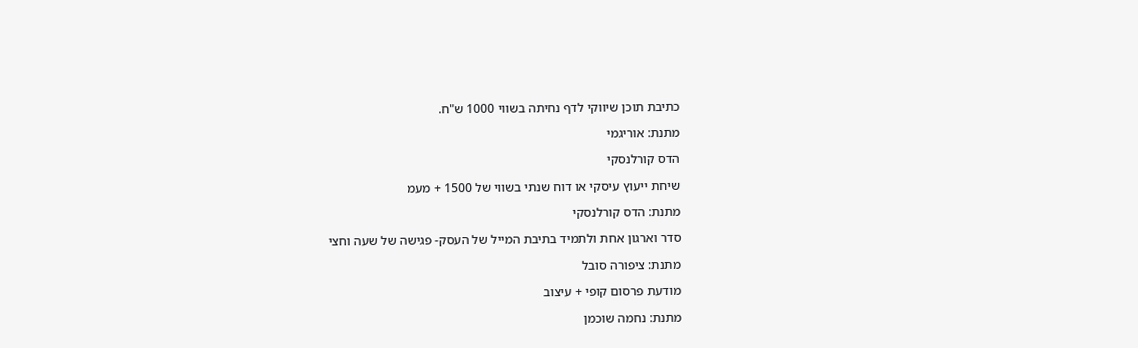כתיבת תוכן שיווקי לדף נחיתה בשווי 1000 ש"ח.

מתנת: אוריגמי

הדס קורלנסקי

שיחת ייעוץ עיסקי או דוח שנתי בשווי של 1500 + מעמ

מתנת: הדס קורלנסקי

סדר וארגון אחת ולתמיד בתיבת המייל של העסק- פגישה של שעה וחצי

מתנת: ציפורה סובל

מודעת פרסום קופי + עיצוב

מתנת: נחמה שוכמן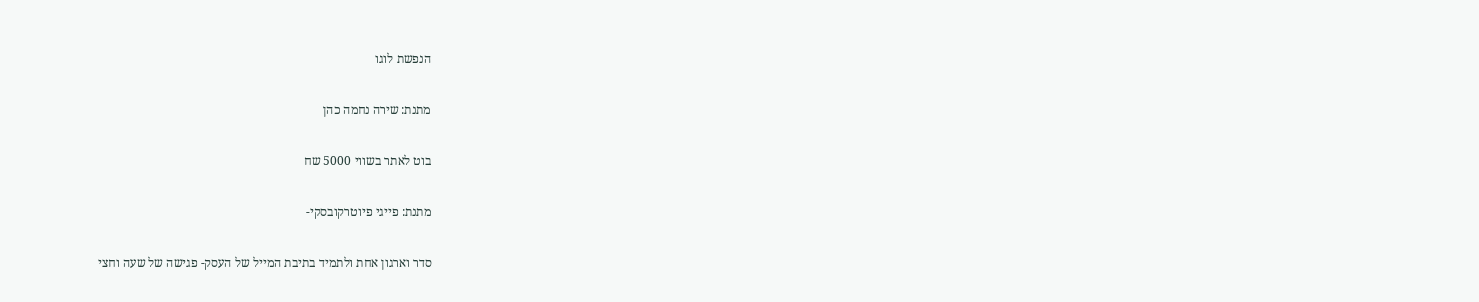הנפשת לוגו

מתנת: שירה נחמה כהן

בוט לאתר בשווי 5000 שח

מתנת: פייגי פיוטרקובסקי-

סדר וארגון אחת ולתמיד בתיבת המייל של העסק- פגישה של שעה וחצי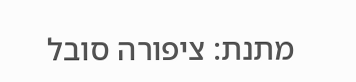מתנת: ציפורה סובל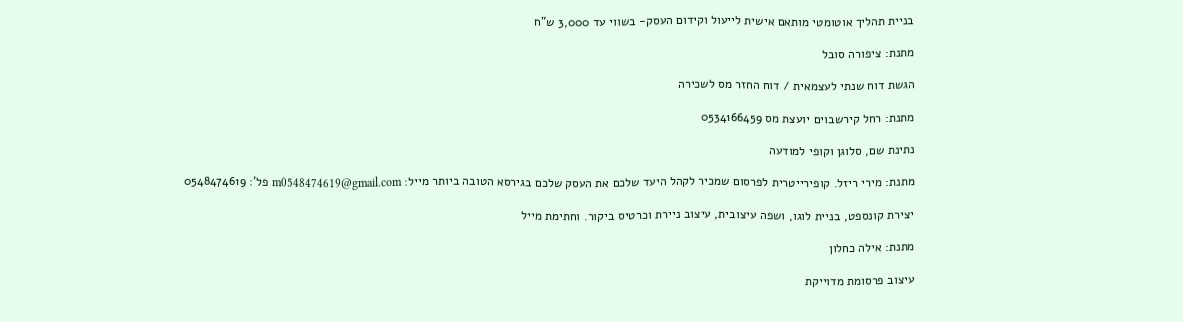בניית תהליך אוטומטי מותאם אישית לייעול וקידום העסק- בשווי עד 3,000 ש"ח

מתנת: ציפורה סובל

הגשת דוח שנתי לעצמאית / דוח החזר מס לשכירה

מתנת: רחל קירשבוים יועצת מס 0534166459

נתינת שם, סלוגן וקופי למודעה

מתנת: מירי ריזל. קופירייטרית לפרסום שמכיר לקהל היעד שלכם את העסק שלכם בגירסא הטובה ביותר מייל: m0548474619@gmail.com פל': 0548474619

יצירת קונספט, בניית לוגו, ושפה עיצובית, עיצוב ניירת וכרטיס ביקור. וחתימת מייל

מתנת: אילה כחלון

עיצוב פרסומת מדוייקת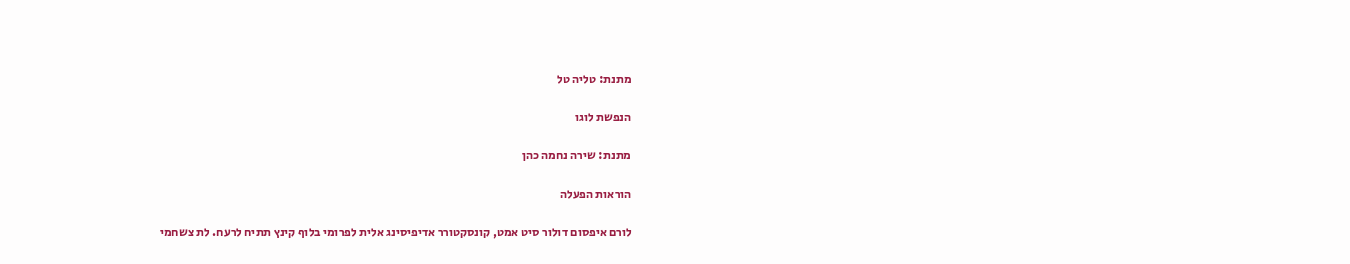מתנת: טליה טל

הנפשת לוגו

מתנת: שירה נחמה כהן

הוראות הפעלה

לורם איפסום דולור סיט אמט, קונסקטורר אדיפיסינג אלית לפרומי בלוף קינץ תתיח לרעח. לת צשחמי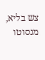צש בליא, מנסוטו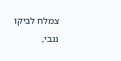צמלח לביקו ננבי,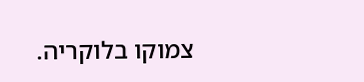צמוקו בלוקריה.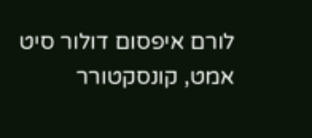לורם איפסום דולור סיט אמט, קונסקטורר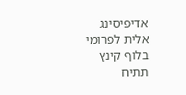אדיפיסינג אלית לפרומי בלוף קינץ תתיח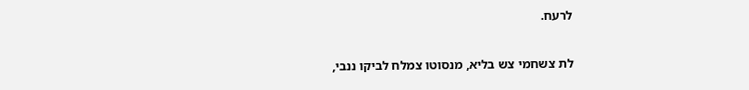לרעח.

לת צשחמי צש בליא, מנסוטו צמלח לביקו ננבי,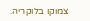צמוקו בלוקריה.